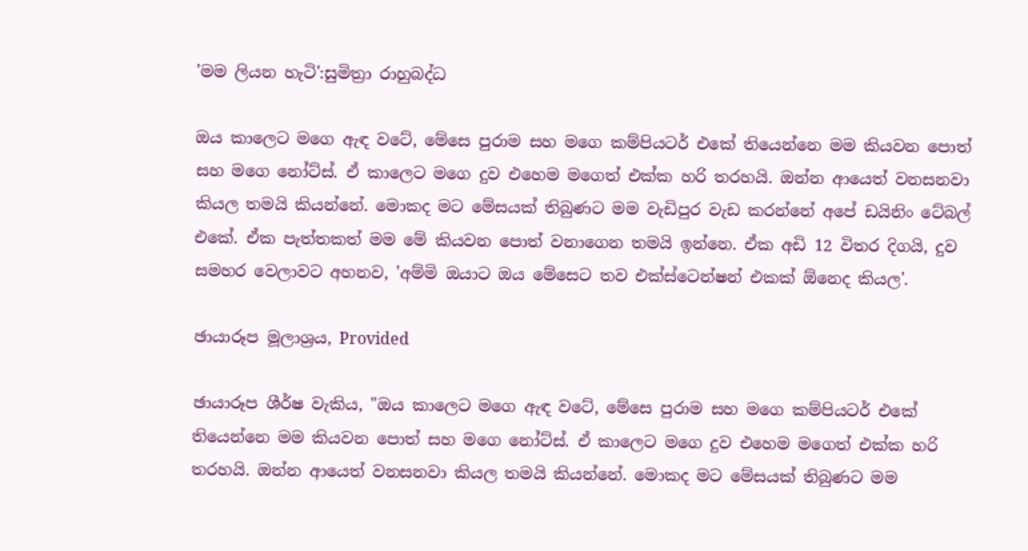'මම ලියන හැටි':සුමිත්‍රා රාහුබද්ධ

ඔය කාලෙට මගෙ ඇඳ වටේ, මේසෙ පුරාම සහ මගෙ කම්පියටර් එකේ තියෙන්නෙ මම කියවන පොත් සහ මගෙ නෝට්ස්. ඒ කාලෙට මගෙ දුව එහෙම මගෙත් එක්ක හරි තරහයි. ඔන්න ආයෙත් වනසනවා කියල තමයි කියන්නේ. මොකද මට මේසයක් තිබුණට මම වැඩිපුර වැඩ කරන්නේ අපේ ඩයිනිං ටේබල් එකේ. ඒක පැත්තකත් මම මේ කියවන පොත් වනාගෙන තමයි ඉන්නෙ. ඒක අඩි 12 විතර දිගයි, දුව සමහර වෙලාවට අහනව, 'අම්මි ඔයාට ඔය මේසෙට තව එක්ස්ටෙන්ෂන් එකක් ඕනෙද කියල'.

ඡායාරූප මූලාශ්‍රය, Provided

ඡායාරූප ශීර්ෂ වැකිය, "ඔය කාලෙට මගෙ ඇඳ වටේ, මේසෙ පුරාම සහ මගෙ කම්පියටර් එකේ තියෙන්නෙ මම කියවන පොත් සහ මගෙ නෝට්ස්. ඒ කාලෙට මගෙ දුව එහෙම මගෙත් එක්ක හරි තරහයි. ඔන්න ආයෙත් වනසනවා කියල තමයි කියන්නේ. මොකද මට මේසයක් තිබුණට මම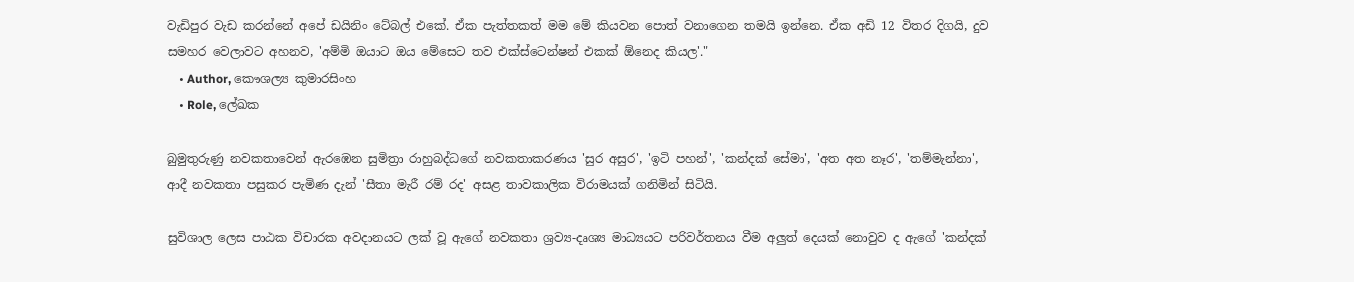වැඩිපුර වැඩ කරන්නේ අපේ ඩයිනිං ටේබල් එකේ. ඒක පැත්තකත් මම මේ කියවන පොත් වනාගෙන තමයි ඉන්නෙ. ඒක අඩි 12 විතර දිගයි, දුව සමහර වෙලාවට අහනව, 'අම්මි ඔයාට ඔය මේසෙට තව එක්ස්ටෙන්ෂන් එකක් ඕනෙද කියල'."
    • Author, කෞශල්‍ය කුමාරසිංහ
    • Role, ලේඛක

බුමුතුරුණු නවකතාවෙන් ඇරඹෙන සුමිත්‍රා රාහුබද්ධගේ නවකතාකරණය 'සුර අසුර', 'ඉටි පහන්', 'කන්දක් සේමා', 'අත අත නෑර', 'තම්මැන්නා', ආදී නවකතා පසුකර පැමිණ දැන් 'සීතා මැරී රම් රද' අසළ තාවකාලික විරාමයක් ගනිමින් සිටියි.

සුවිශාල ලෙස පාඨක විචාරක අවදානයට ලක් වූ ඇගේ නවකතා ශ්‍රව්‍ය-දෘශ්‍ය මාධ්‍යයට පරිවර්තනය වීම අලුත් දෙයක් නොවුව ද ඇගේ 'කන්දක්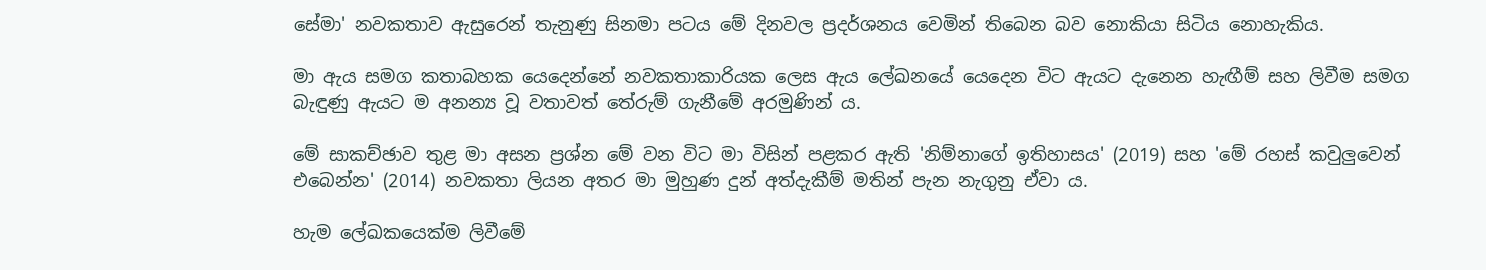සේමා' නවකතාව ඇසුරෙන් තැනුණු සිනමා පටය මේ දිනවල ප්‍රදර්ශනය වෙමින් තිබෙන බව නොකියා සිටිය නොහැකිය.

මා ඇය සමග කතාබහක යෙදෙන්නේ නවකතාකාරියක ලෙස ඇය ලේඛනයේ යෙදෙන විට ඇයට දැනෙන හැඟීම් සහ ලිවීම සමග බැඳුණු ඇයට ම අනන්‍ය වූ වතාවත් තේරුම් ගැනීමේ අරමුණින් ය.

මේ සාකච්ඡාව තුළ මා අසන ප්‍රශ්න මේ වන විට මා විසින් පළකර ඇති 'නිම්නාගේ ඉතිහාසය' (2019) සහ 'මේ රහස් කවුලුවෙන් එබෙන්න' (2014) නවකතා ලියන අතර මා මුහුණ දුන් අත්දැකීම් මතින් පැන නැගුනු ඒවා ය.

හැම ලේඛකයෙක්ම ලිවීමේ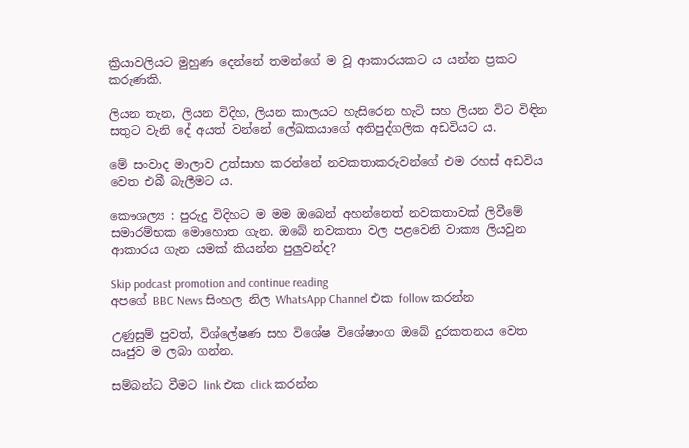ක්‍රියාවලියට මුහුණ දෙන්නේ තමන්ගේ ම වූ ආකාරයකට ය යන්න ප්‍රකට කරුණකි.

ලියන තැන, ලියන විදිහ, ලියන කාලයට හැසිරෙන හැටි සහ ලියන විට විඳින සතුට වැනි දේ අයත් වන්නේ ලේඛකයාගේ අතිපුද්ගලික අඩවියට ය.

මේ සංවාද මාලාව උත්සාහ කරන්නේ නවකතාකරුවන්ගේ එම රහස් අඩවිය වෙත එබී බැලීමට ය.

කෞශල්‍ය : පුරුදු විදිහට ම මම ඔබෙන් අහන්නෙත් නවකතාවක් ලිවීමේ සමාරම්භක මොහොත ගැන. ඔබේ නවකතා වල පළවෙනි වාක්‍ය ලියවුන ආකාරය ගැන යමක් කියන්න පුලුවන්ද?

Skip podcast promotion and continue reading
අපගේ BBC News සිංහල නිල WhatsApp Channel එක follow කරන්න

උණුසුම් පුවත්, විශ්ලේෂණ සහ විශේෂ විශේෂාංග ඔබේ දුරකතනය වෙත ඍජුව ම ලබා ගන්න.

සම්බන්ධ වීමට link එක click කරන්න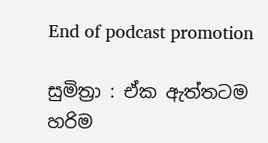End of podcast promotion

සුමිත්‍රා : ඒක ඇත්තටම හරිම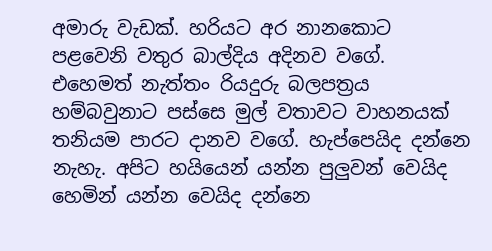අමාරු වැඩක්. හරියට අර නානකොට පළවෙනි වතුර බාල්දිය අදිනව වගේ. එහෙමත් නැත්තං රියදුරු බලපත්‍රය හම්බවුනාට පස්සෙ මුල් වතාවට වාහනයක් තනියම පාරට දානව වගේ. හැප්පෙයිද දන්නෙ නැහැ. අපිට හයියෙන් යන්න පුලුවන් වෙයිද හෙමින් යන්න වෙයිද දන්නෙ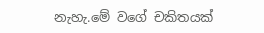නැහැ.මේ වගේ චකිතයක්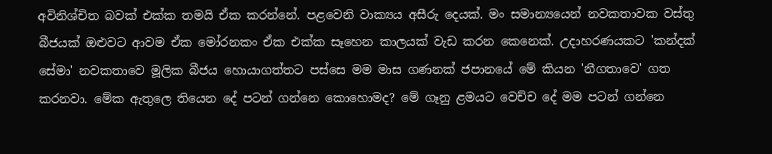අවිනිශ්චිත බවක් එක්ක තමයි ඒක කරන්නේ. පළවෙනි වාක්‍යය අසීරු දෙයක්. මං සමාන්‍යයෙන් නවකතාවක වස්තු බීජයක් ඔළුවට ආවම ඒක මෝරනකං ඒක එක්ක සෑහෙන කාලයක් වැඩ කරන කෙනෙක්. උදාහරණයකට 'කන්දක් සේමා' නවකතාවෙ මූලික බීජය හොයාගත්තට පස්සෙ මම මාස ගණනක් ජපානයේ මේ කියන 'නීගතාවෙ' ගත කරනවා. මේක ඇතුලෙ තියෙන දේ පටන් ගන්නෙ කොහොමද? මේ ගෑනු ළමයට වෙච්ච දේ මම පටන් ගන්නෙ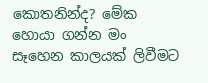කොතනින්ද? මේක හොයා ගන්න මං සෑහෙන කාලයක් ලිවීමට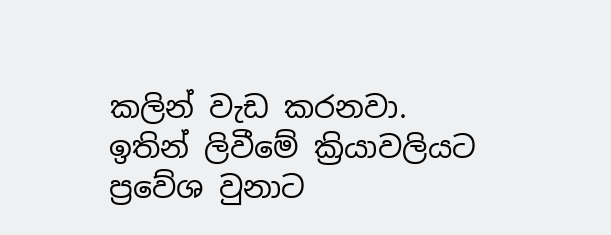කලින් වැඩ කරනවා. ඉතින් ලිවීමේ ක්‍රියාවලියට ප්‍රවේශ වුනාට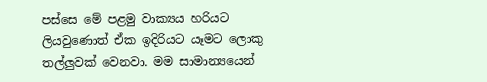පස්සෙ මේ පළමු වාක්‍යය හරියට ලියවුණොත් ඒක ඉදිරියට යෑමට ලොකු තල්ලුවක් වෙනවා. මම සාමාන්‍යයෙන්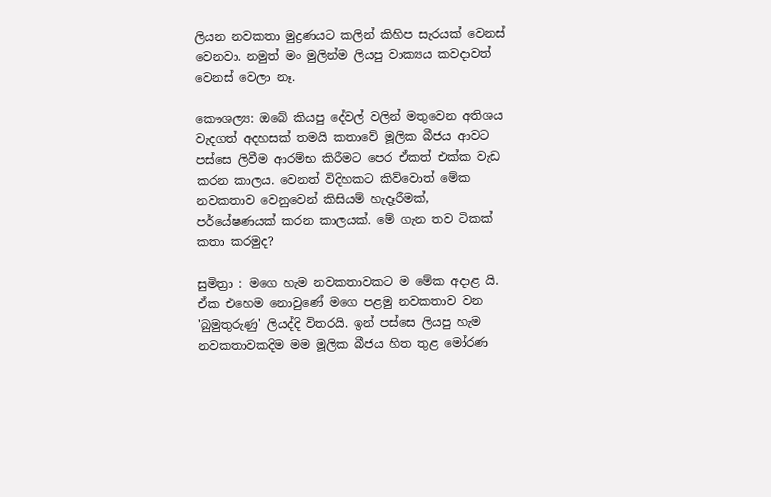ලියන නවකතා මුද්‍රණයට කලින් කිහිප සැරයක් වෙනස් වෙනවා. නමුත් මං මුලින්ම ලියපු වාක්‍යය කවදාවත් වෙනස් වෙලා නෑ.

කෞශල්‍ය: ඔබේ කියපු දේවල් වලින් මතුවෙන අතිශය වැදගත් අදහසක් තමයි කතාවේ මූලික බීජය ආවට පස්සෙ ලිවීම ආරම්භ කිරීමට පෙර ඒකත් එක්ක වැඩ කරන කාලය. වෙනත් විදිහකට කිව්වොත් මේක නවකතාව වෙනුවෙන් කිසියම් හැදෑරීමක්, පර්යේෂණයක් කරන කාලයක්. මේ ගැන තව ටිකක් කතා කරමුද?

සුමිත්‍රා : මගෙ හැම නවකතාවකට ම මේක අදාළ යි. ඒක එහෙම නොවුණේ මගෙ පළමු නවකතාව වන 'බුමුතුරුණු' ලියද්දි විතරයි. ඉන් පස්සෙ ලියපු හැම නවකතාවකදිම මම මූලික බීජය හිත තුළ මෝරණ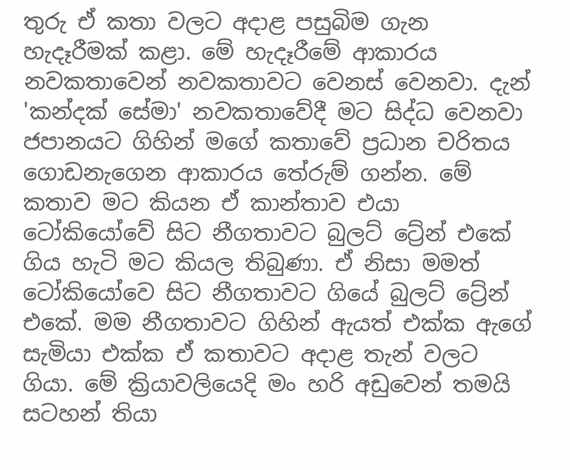තුරු ඒ කතා වලට අදාළ පසුබිම ගැන හැදෑරීමක් කළා. මේ හැදෑරීමේ ආකාරය නවකතාවෙන් නවකතාවට වෙනස් වෙනවා. දැන් 'කන්දක් සේමා' නවකතාවේදී මට සිද්ධ වෙනවා ජපානයට ගිහින් මගේ කතාවේ ප්‍රධාන චරිතය ගොඩනැගෙන ආකාරය තේරුම් ගන්න. මේ කතාව මට කියන ඒ කාන්තාව එයා ටෝකියෝවේ සිට නීගතාවට බුලට් ට්‍රේන් එකේ ගිය හැටි මට කියල තිබුණා. ඒ නිසා මමත් ටෝකියෝවෙ සිට නීගතාවට ගියේ බුලට් ට්‍රේන් එකේ. මම නීගතාවට ගිහින් ඇයත් එක්ක ඇගේ සැමියා එක්ක ඒ කතාවට අදාළ තැන් වලට ගියා. මේ ක්‍රියාවලියෙදි මං හරි අඩුවෙන් තමයි සටහන් තියා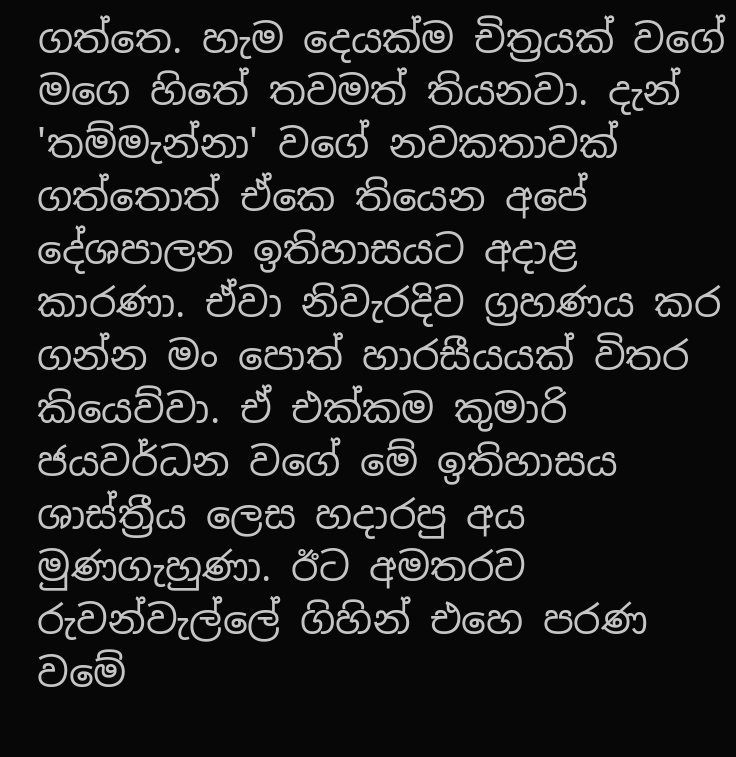ගත්තෙ. හැම දෙයක්ම චිත්‍රයක් වගේ මගෙ හිතේ තවමත් තියනවා. දැන් 'තම්මැන්නා' වගේ නවකතාවක් ගත්තොත් ඒකෙ තියෙන අපේ දේශපාලන ඉතිහාසයට අදාළ කාරණා. ඒවා නිවැරදිව ග්‍රහණය කර ගන්න මං පොත් හාරසීයයක් විතර කියෙව්වා. ඒ එක්කම කුමාරි ජයවර්ධන වගේ මේ ඉතිහාසය ශාස්ත්‍රීය ලෙස හදාරපු අය මුණගැහුණා. ඊට අමතරව රුවන්වැල්ලේ ගිහින් එහෙ පරණ වමේ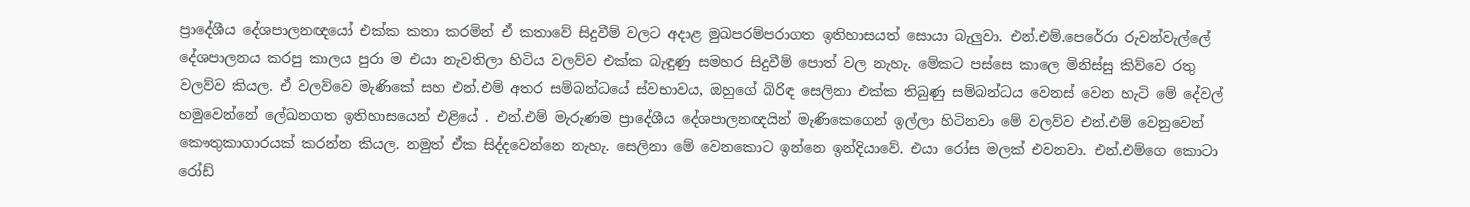ප්‍රාදේශීය දේශපාලනඥයෝ එක්ක කතා කරමින් ඒ කතාවේ සිදුවීම් වලට අදාළ මුඛපරම්පරාගත ඉතිහාසයත් සොයා බැලුවා. එන්.එම්.පෙරේරා රුවන්වැල්ලේ දේශපාලනය කරපු කාලය පුරා ම එයා නැවතිලා හිටිය වලව්ව එක්ක බැඳුණු සමහර සිදුවීම් පොත් වල නැහැ. මේකට පස්සෙ කාලෙ මිනිස්සු කිව්වෙ රතු වලව්ව කියල. ඒ වලව්වෙ මැණිකේ සහ එන්.එම් අතර සම්බන්ධයේ ස්වභාවය, ඔහුගේ බිරිඳ සෙලිනා එක්ක තිබුණු සම්බන්ධය වෙනස් වෙන හැටි මේ දේවල් හමුවෙන්නේ ලේඛනගත ඉතිහාසයෙන් එළියේ . එන්.එම් මැරුණම ප්‍රාදේශීය දේශපාලනඥයින් මැණිකෙගෙන් ඉල්ලා හිටිනවා මේ වලව්ව එන්.එම් වෙනුවෙන් කෞතුකාගාරයක් කරන්න කියල. නමුත් ඒක සිද්දවෙන්නෙ නැහැ. සෙලිනා මේ වෙනකොට ඉන්නෙ ඉන්දියාවේ. එයා රෝස මලක් එවනවා. එන්.එම්ගෙ කොටා රෝඩ්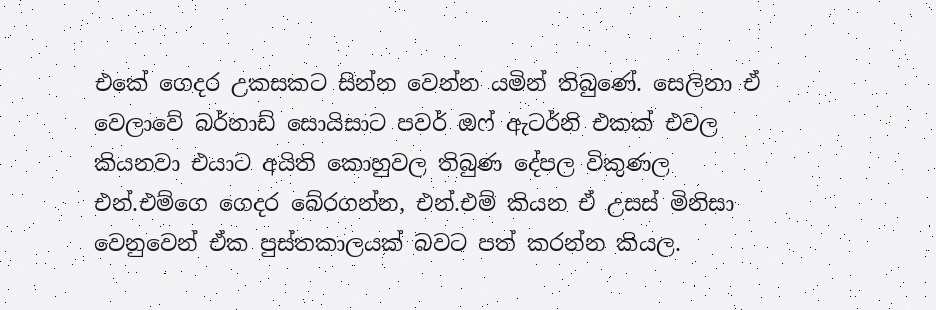එකේ ගෙදර උකසකට සින්න වෙන්න යමින් තිබුණේ. සෙලිනා ඒ වෙලාවේ බර්නාඩ් සොයිසාට පවර් ඔෆ් ඇටර්නි එකක් එවල කියනවා එයාට අයිති කොහුවල තිබුණ දේපල විකුණල එන්.එම්ගෙ ගෙදර බේරගන්න, එන්.එම් කියන ඒ උසස් මිනිසා වෙනුවෙන් ඒක පුස්තකාලයක් බවට පත් කරන්න කියල.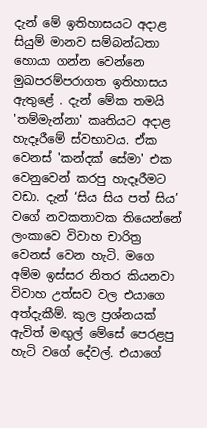දැන් මේ ඉතිහාසයට අදාළ සියුම් මානව සම්බන්ධතා හොයා ගන්න වෙන්නෙ මුඛපරම්පරාගත ඉතිහාසය ඇතුළේ . දැන් මේක තමයි 'තම්මැන්නා' කෘතියට අදාළ හැදෑරීමේ ස්වභාවය. ඒක වෙනස් 'කන්දක් සේමා' එක වෙනුවෙන් කරපු හැදෑරීමට වඩා. දැන් ‘සිය සිය පත් සිය’ වගේ නවකතාවක තියෙන්නේ ලංකාවෙ විවාහ චාරිත්‍ර වෙනස් වෙන හැටි. මගෙ අම්ම ඉස්සර නිතර කියනවා විවාහ උත්සව වල එයාගෙ අත්දැකීම්. කුල ප්‍රශ්නයක් ඇවිත් මඟුල් මේසේ පෙරළපු හැටි වගේ දේවල්. එයාගේ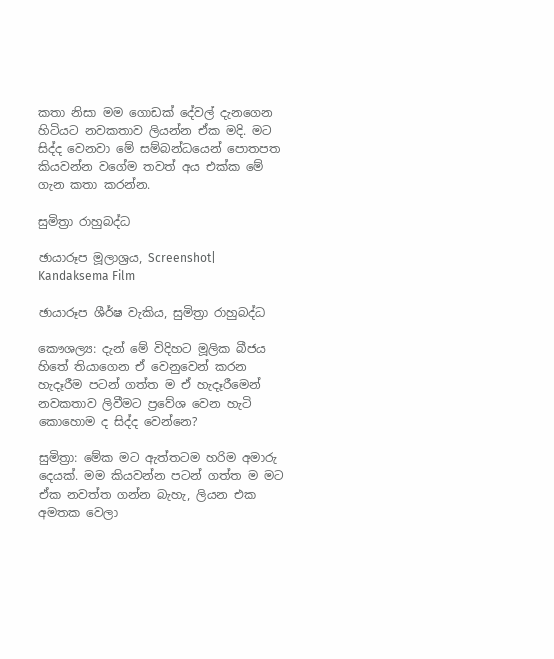කතා නිසා මම ගොඩක් දේවල් දැනගෙන හිටියට නවකතාව ලියන්න ඒක මදි. මට සිද්ද වෙනවා මේ සම්බන්ධයෙන් පොතපත කියවන්න වගේම තවත් අය එක්ක මේ ගැන කතා කරන්න.

සුමිත්‍රා රාහුබද්ධ

ඡායාරූප මූලාශ්‍රය, Screenshot| Kandaksema Film

ඡායාරූප ශීර්ෂ වැකිය, සුමිත්‍රා රාහුබද්ධ

කෞශල්‍ය: දැන් මේ විදිහට මූලික බීජය හිතේ තියාගෙන ඒ වෙනුවෙන් කරන හැදෑරීම පටන් ගත්ත ම ඒ හැදෑරීමෙන් නවකතාව ලිවීමට ප්‍රවේශ වෙන හැටි කොහොම ද සිද්ද වෙන්නෙ?

සුමිත්‍රා: මේක මට ඇත්තටම හරිම අමාරු දෙයක්. මම කියවන්න පටන් ගත්ත ම මට ඒක නවත්ත ගන්න බැහැ, ලියන එක අමතක වෙලා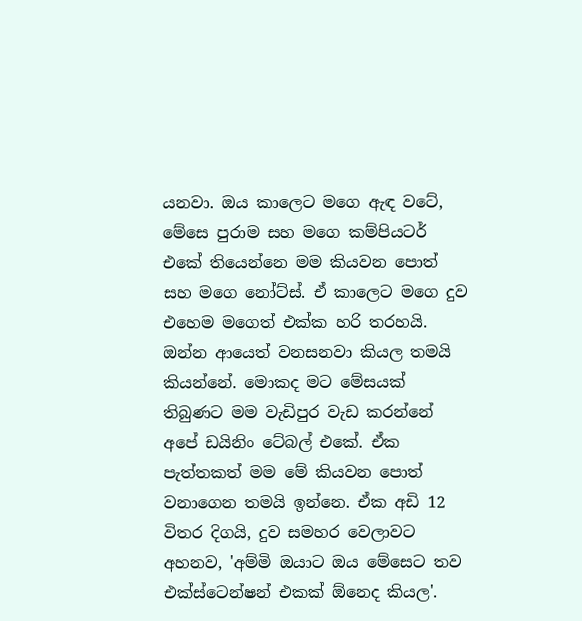යනවා. ඔය කාලෙට මගෙ ඇඳ වටේ, මේසෙ පුරාම සහ මගෙ කම්පියටර් එකේ තියෙන්නෙ මම කියවන පොත් සහ මගෙ නෝට්ස්. ඒ කාලෙට මගෙ දුව එහෙම මගෙත් එක්ක හරි තරහයි. ඔන්න ආයෙත් වනසනවා කියල තමයි කියන්නේ. මොකද මට මේසයක් තිබුණට මම වැඩිපුර වැඩ කරන්නේ අපේ ඩයිනිං ටේබල් එකේ. ඒක පැත්තකත් මම මේ කියවන පොත් වනාගෙන තමයි ඉන්නෙ. ඒක අඩි 12 විතර දිගයි, දුව සමහර වෙලාවට අහනව, 'අම්මි ඔයාට ඔය මේසෙට තව එක්ස්ටෙන්ෂන් එකක් ඕනෙද කියල'.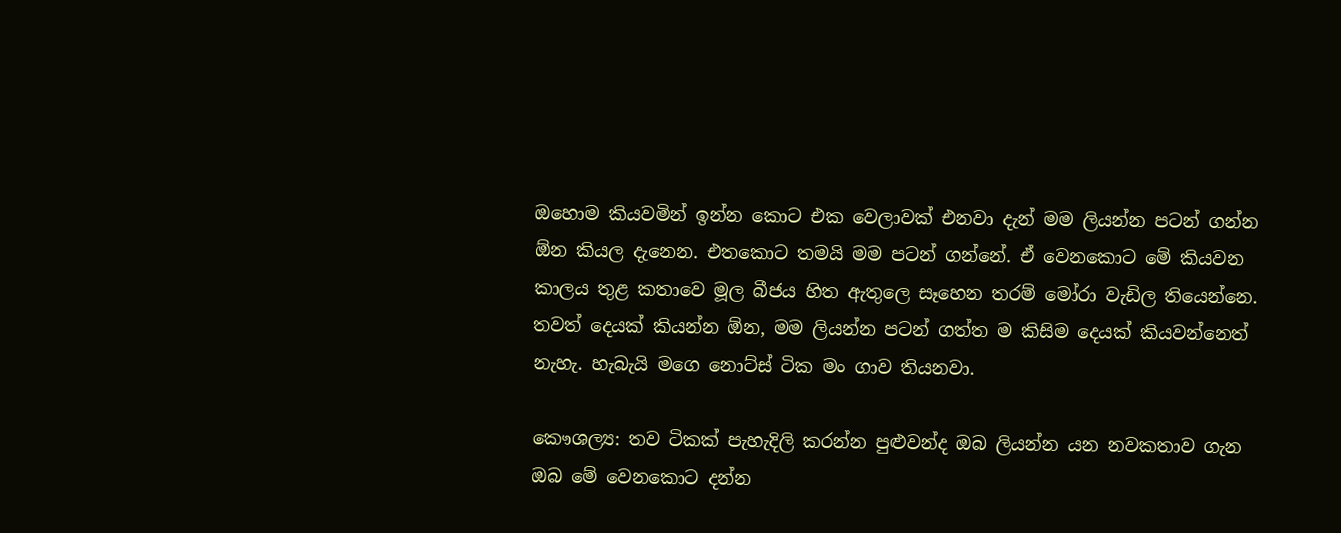ඔහොම කියවමින් ඉන්න කොට එක වෙලාවක් එනවා දැන් මම ලියන්න පටන් ගන්න ඕන කියල දැනෙන. එතකොට තමයි මම පටන් ගන්නේ. ඒ වෙනකොට මේ කියවන කාලය තුළ කතාවෙ මූල බීජය හිත ඇතුලෙ සෑහෙන තරම් මෝරා වැඩිල තියෙන්නෙ. තවත් දෙයක් කියන්න ඕන, මම ලියන්න පටන් ගත්ත ම කිසිම දෙයක් කියවන්නෙත් නැහැ. හැබැයි මගෙ නොට්ස් ටික මං ගාව තියනවා.

කෞශල්‍ය: තව ටිකක් පැහැදිලි කරන්න පුළුවන්ද ඔබ ලියන්න යන නවකතාව ගැන ඔබ මේ වෙනකොට දන්න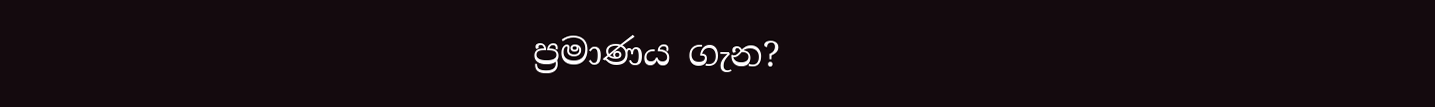ප්‍රමාණය ගැන?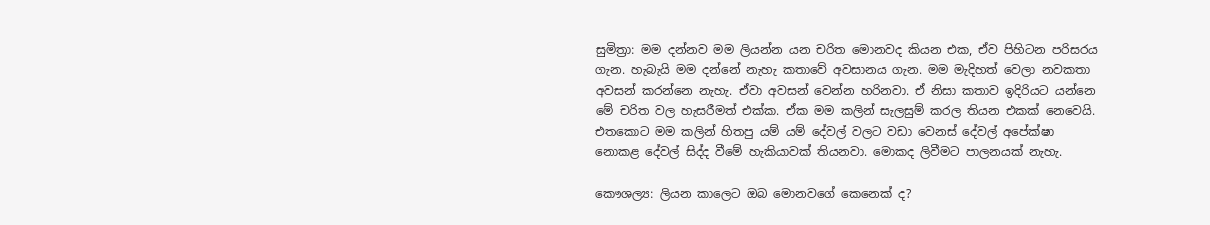සුමිත්‍රා: මම දන්නව මම ලියන්න යන චරිත මොනවද කියන එක, ඒව පිහිටන පරිසරය ගැන. හැබැයි මම දන්නේ නැහැ කතාවේ අවසානය ගැන. මම මැදිහත් වෙලා නවකතා අවසන් කරන්නෙ නැහැ. ඒවා අවසන් වෙන්න හරිනවා. ඒ නිසා කතාව ඉදිරියට යන්නෙ මේ චරිත වල හැසරීමත් එක්ක. ඒක මම කලින් සැලසුම් කරල තියන එකක් නෙවෙයි. එතකොට මම කලින් හිතපු යම් යම් දේවල් වලට වඩා වෙනස් දේවල් අපේක්ෂා නොකළ දේවල් සිද්ද වීමේ හැකියාවක් තියනවා. මොකද ලිවීමට පාලනයක් නැහැ.

කෞශල්‍ය: ලියන කාලෙට ඔබ මොනවගේ කෙනෙක් ද?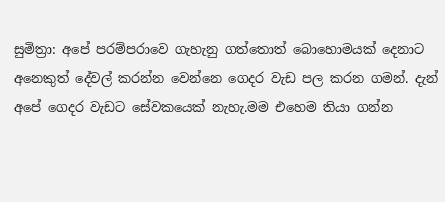සුමිත්‍රා: අපේ පරම්පරාවෙ ගැහැනු ගත්තොත් බොහොමයක් දෙනාට අනෙකුත් දේවල් කරන්න වෙන්නෙ ගෙදර වැඩ පල කරන ගමන්. දැන් අපේ ගෙදර වැඩට සේවකයෙක් නැහැ.මම එහෙම තියා ගන්න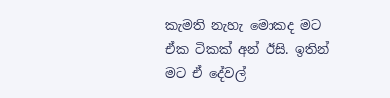කැමති නැහැ මොකද මට ඒක ටිකක් අන් ඊසි. ඉතින් මට ඒ දේවල්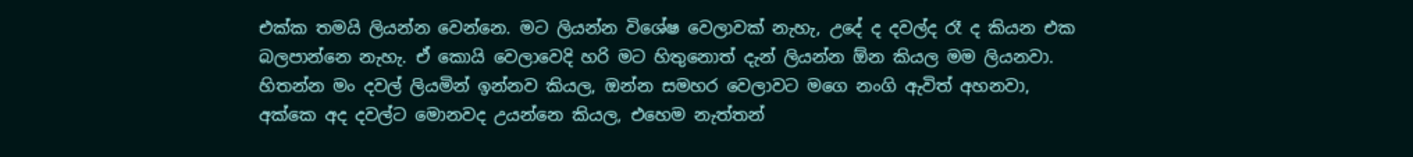එක්ක තමයි ලියන්න වෙන්නෙ. මට ලියන්න විශේෂ වෙලාවක් නැහැ, උදේ ද දවල්ද රෑ ද කියන එක බලපාන්නෙ නැහැ. ඒ කොයි වෙලාවෙදි හරි මට හිතුනොත් දැන් ලියන්න ඕන කියල මම ලියනවා. හිතන්න මං දවල් ලියමින් ඉන්නව කියල, ඔන්න සමහර වෙලාවට මගෙ නංගි ඇවිත් අහනවා, අක්කෙ අද දවල්ට මොනවද උයන්නෙ කියල, එහෙම නැත්තන්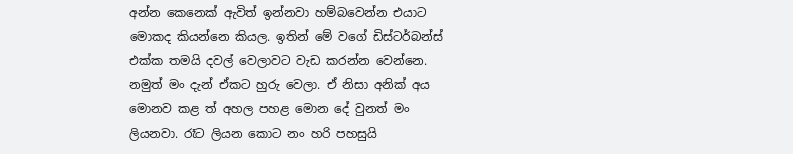අන්න කෙනෙක් ඇවිත් ඉන්නවා හම්බවෙන්න එයාට මොකද කියන්නෙ කියල. ඉතින් මේ වගේ ඩිස්ටර්බන්ස් එක්ක තමයි දවල් වෙලාවට වැඩ කරන්න වෙන්නෙ. නමුත් මං දැන් ඒකට හුරු වෙලා. ඒ නිසා අනික් අය මොනව කළ ත් අහල පහළ මොන දේ වුනත් මං ලියනවා. රෑට ලියන කොට නං හරි පහසුයි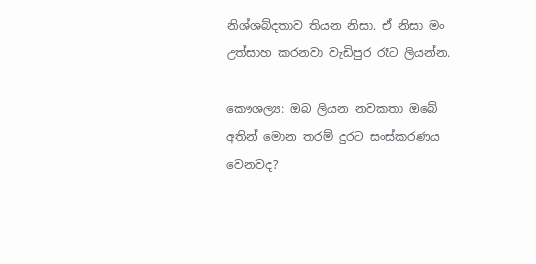නිශ්ශබ්දතාව තියන නිසා. ඒ නිසා මං උත්සාහ කරනවා වැඩිපුර රෑට ලියන්න.

කෞශල්‍ය: ඔබ ලියන නවකතා ඔබේ අතින් මොන තරම් දුරට සංස්කරණය වෙනවද?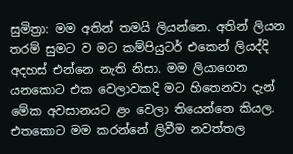සුමිත්‍රා: මම අතින් තමයි ලියන්නෙ. අතින් ලියන තරම් සුමට ව මට කම්පියුටර් එකෙන් ලියද්දි අදහස් එන්නෙ නැති නිසා. මම ලියාගෙන යනකොට එක වෙලාවකදි මට හිතෙනවා දැන් මේක අවසානයට ළං වෙලා තියෙන්නෙ කියල. එතකොට මම කරන්නේ ලිවීම නවත්තල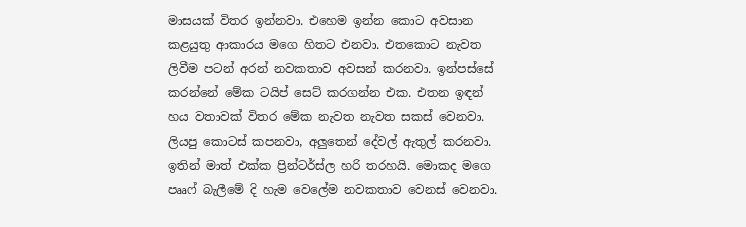මාසයක් විතර ඉන්නවා. එහෙම ඉන්න කොට අවසාන කළයුතු ආකාරය මගෙ හිතට එනවා. එතකොට නැවත ලිවීම පටන් අරන් නවකතාව අවසන් කරනවා. ඉන්පස්සේ කරන්නේ මේක ටයිප් සෙට් කරගන්න එක. එතන ඉඳන් හය වතාවක් විතර මේක නැවත නැවත සකස් වෙනවා. ලියපු කොටස් කපනවා, අලුතෙන් දේවල් ඇතුල් කරනවා. ඉතින් මාත් එක්ක ප්‍රින්ටර්ස්ල හරි තරහයි. මොකද මගෙ පෲෆ් බැලීමේ දි හැම වෙලේම නවකතාව වෙනස් වෙනවා.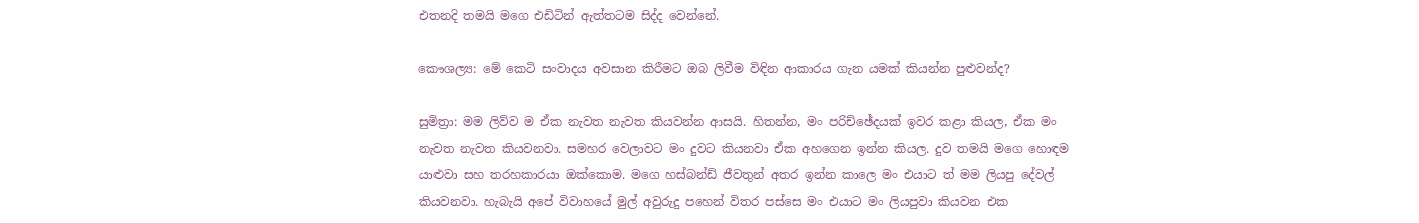එතනදි තමයි මගෙ එඩිටින් ඇත්තටම සිද්ද වෙන්නේ.

කෞශල්‍ය: මේ කෙටි සංවාදය අවසාන කිරීමට ඔබ ලිවීම විඳින ආකාරය ගැන යමක් කියන්න පුළුවන්ද?

සුමිත්‍රා: මම ලිව්ව ම ඒක නැවත නැවත කියවන්න ආසයි. හිතන්න, මං පරිච්ඡේදයක් ඉවර කළා කියල, ඒක මං නැවත නැවත කියවනවා. සමහර වෙලාවට මං දුවට කියනවා ඒක අහගෙන ඉන්න කියල. දුව තමයි මගෙ හොඳම යාළුවා සහ තරහකාරයා ඔක්කොම. මගෙ හස්බන්ඩ් ජීවතුන් අතර ඉන්න කාලෙ මං එයාට ත් මම ලියපු දේවල් කියවනවා. හැබැයි අපේ විවාහයේ මුල් අවුරුදු පහෙන් විතර පස්සෙ මං එයාට මං ලියපුවා කියවන එක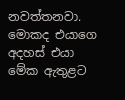නවත්තනවා. මොකද එයාගෙ අදහස් එයා මේක ඇතුළට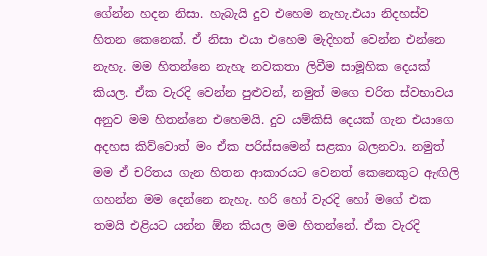ගේන්න හදන නිසා. හැබැයි දුව එහෙම නැහැ.එයා නිදහස්ව හිතන කෙනෙක්. ඒ නිසා එයා එහෙම මැදිහත් වෙන්න එන්නෙ නැහැ. මම හිතන්නෙ නැහැ නවකතා ලිවීම සාමූහික දෙයක් කියල. ඒක වැරදි වෙන්න පුළුවන්, නමුත් මගෙ චරිත ස්වභාවය අනුව මම හිතන්නෙ එහෙමයි. දුව යම්කිසි දෙයක් ගැන එයාගෙ අදහස කිව්වොත් මං ඒක පරිස්සමෙන් සළකා බලනවා. නමුත් මම ඒ චරිතය ගැන හිතන ආකාරයට වෙනත් කෙනෙකුට ඇඟිලි ගහන්න මම දෙන්නෙ නැහැ. හරි හෝ වැරදි හෝ මගේ එක තමයි එළියට යන්න ඕන කියල මම හිතන්නේ. ඒක වැරදි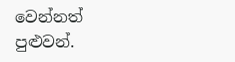වෙන්නත් පුළුවන්.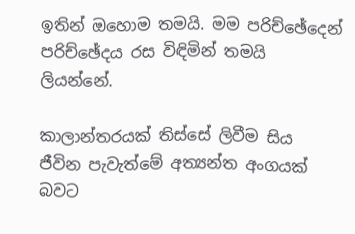ඉතින් ඔහොම තමයි. මම පරිච්ඡේදෙන් පරිච්ඡේදය රස විඳිමින් තමයි ලියන්නේ.

කාලාන්තරයක් තිස්සේ ලිවීම සිය ජීවින පැවැත්මේ අත්‍යන්ත අංගයක් බවට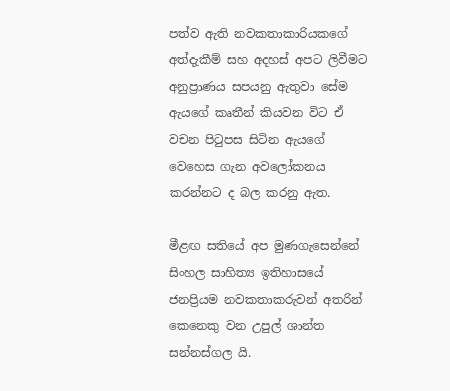පත්ව ඇති නවකතාකාරියකගේ අත්දැකීම් සහ අදහස් අපට ලිවීමට අනුප්‍රාණය සපයනු ඇතුවා සේම ඇයගේ කෘතීන් කියවන විට ඒ වචන පිටුපස සිටින ඇයගේ වෙහෙස ගැන අවලෝකනය කරන්නට ද බල කරනු ඇත.

මීළඟ සතියේ අප මුණගැසෙන්නේ සිංහල සාහිත්‍ය ඉතිහාසයේ ජනප්‍රියම නවකතාකරුවන් අතරින් කෙනෙකු වන උපුල් ශාන්ත සන්නස්ගල යි.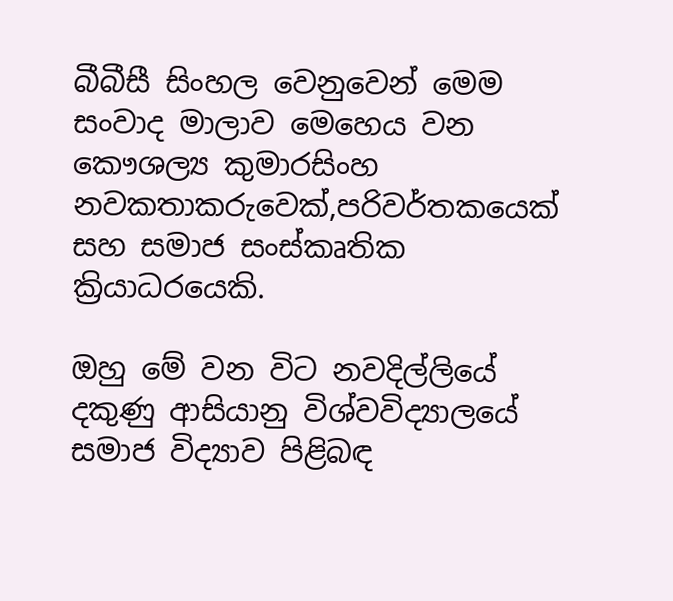බීබීසී සිංහල වෙනුවෙන් මෙම සංවාද මාලාව මෙහෙය වන කෞශල්‍ය කුමාරසිංහ නවකතාකරුවෙක්,පරිවර්තකයෙක් සහ සමාජ සංස්කෘතික ක්‍රියාධරයෙකි.

ඔහු මේ වන විට නවදිල්ලියේ දකුණු ආසියානු විශ්වවිද්‍යාලයේ සමාජ විද්‍යාව පිළිබඳ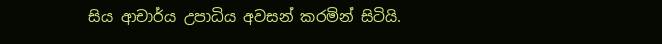සිය ආචාර්ය උපාධිය අවසන් කරමින් සිටියි.